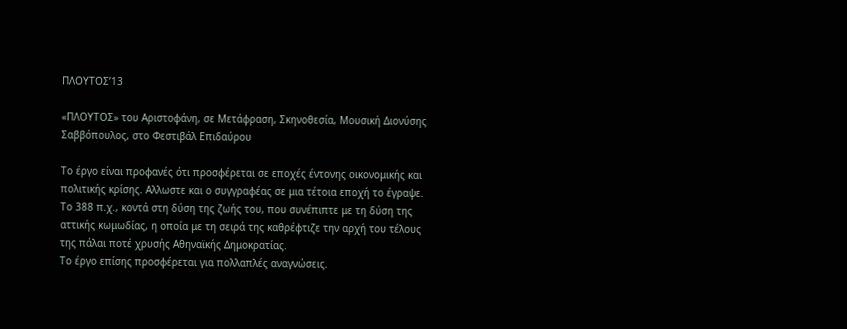ΠΛΟΥΤΟΣ’13

«ΠΛΟΥΤΟΣ» του Αριστοφάνη, σε Μετάφραση, Σκηνοθεσία, Μουσική Διονύσης
Σαββόπουλος, στο Φεστιβάλ Επιδαύρου

Το έργο είναι προφανές ότι προσφέρεται σε εποχές έντονης οικονομικής και
πολιτικής κρίσης. Αλλωστε και ο συγγραφέας σε μια τέτοια εποχή το έγραψε.
Το 388 π.χ., κοντά στη δύση της ζωής του, που συνέπιπτε με τη δύση της
αττικής κωμωδίας, η οποία με τη σειρά της καθρέφτιζε την αρχή του τέλους
της πάλαι ποτέ χρυσής Αθηναϊκής Δημοκρατίας.
Το έργο επίσης προσφέρεται για πολλαπλές αναγνώσεις.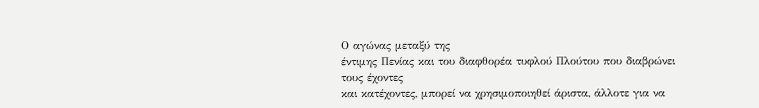Ο αγώνας μεταξύ της
έντιμης Πενίας και του διαφθορέα τυφλού Πλούτου που διαβρώνει τους έχοντες
και κατέχοντες, μπορεί να χρησιμοποιηθεί άριστα, άλλοτε για να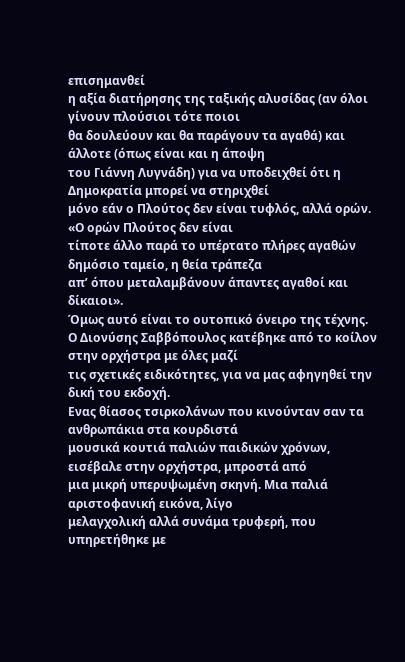επισημανθεί
η αξία διατήρησης της ταξικής αλυσίδας (αν όλοι γίνουν πλούσιοι τότε ποιοι
θα δουλεύουν και θα παράγουν τα αγαθά) και άλλοτε (όπως είναι και η άποψη
του Γιάννη Λυγνάδη) για να υποδειχθεί ότι η Δημοκρατία μπορεί να στηριχθεί
μόνο εάν ο Πλούτος δεν είναι τυφλός, αλλά ορών. «Ο ορών Πλούτος δεν είναι
τίποτε άλλο παρά το υπέρτατο πλήρες αγαθών δημόσιο ταμείο, η θεία τράπεζα
απ’ όπου μεταλαμβάνουν άπαντες αγαθοί και δίκαιοι».
Όμως αυτό είναι το ουτοπικό όνειρο της τέχνης.
Ο Διονύσης Σαββόπουλος κατέβηκε από το κοίλον στην ορχήστρα με όλες μαζί
τις σχετικές ειδικότητες, για να μας αφηγηθεί την δική του εκδοχή.
Ενας θίασος τσιρκολάνων που κινούνταν σαν τα ανθρωπάκια στα κουρδιστά
μουσικά κουτιά παλιών παιδικών χρόνων, εισέβαλε στην ορχήστρα, μπροστά από
μια μικρή υπερυψωμένη σκηνή. Μια παλιά αριστοφανική εικόνα, λίγο
μελαγχολική αλλά συνάμα τρυφερή, που υπηρετήθηκε με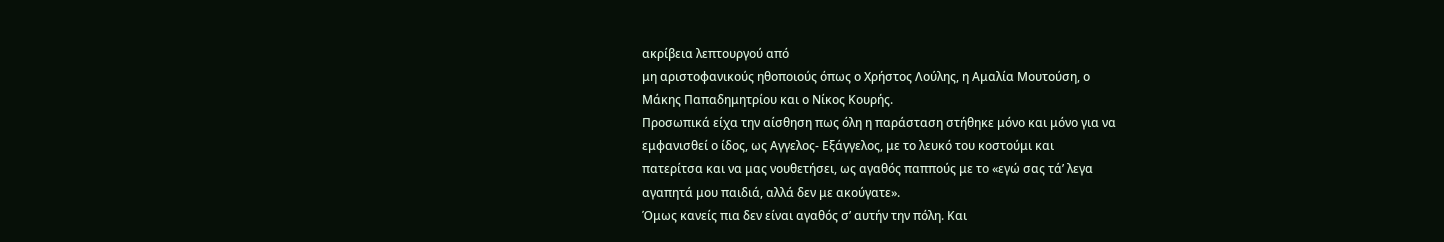ακρίβεια λεπτουργού από
μη αριστοφανικούς ηθοποιούς όπως ο Χρήστος Λούλης, η Αμαλία Μουτούση, ο
Μάκης Παπαδημητρίου και ο Νίκος Κουρής.
Προσωπικά είχα την αίσθηση πως όλη η παράσταση στήθηκε μόνο και μόνο για να
εμφανισθεί ο ίδος, ως Αγγελος- Εξάγγελος, με το λευκό του κοστούμι και
πατερίτσα και να μας νουθετήσει, ως αγαθός παππούς με το «εγώ σας τά’ λεγα
αγαπητά μου παιδιά, αλλά δεν με ακούγατε».
Όμως κανείς πια δεν είναι αγαθός σ’ αυτήν την πόλη. Και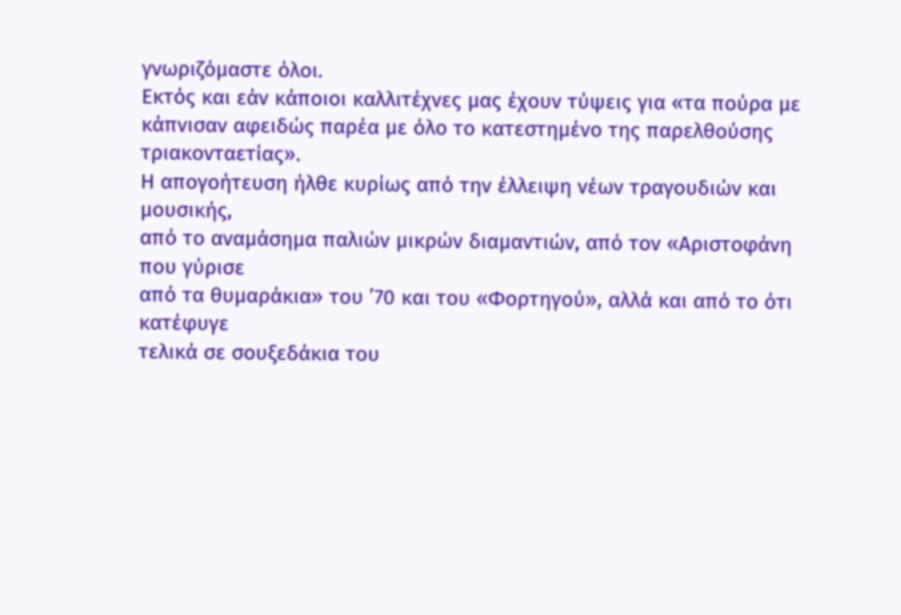γνωριζόμαστε όλοι.
Εκτός και εάν κάποιοι καλλιτέχνες μας έχουν τύψεις για «τα πούρα με
κάπνισαν αφειδώς παρέα με όλο το κατεστημένο της παρελθούσης
τριακονταετίας».
Η απογοήτευση ήλθε κυρίως από την έλλειψη νέων τραγουδιών και μουσικής,
από το αναμάσημα παλιών μικρών διαμαντιών, από τον «Αριστοφάνη που γύρισε
από τα θυμαράκια» του ’70 και του «Φορτηγού», αλλά και από το ότι κατέφυγε
τελικά σε σουξεδάκια του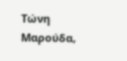Τώνη Μαρούδα,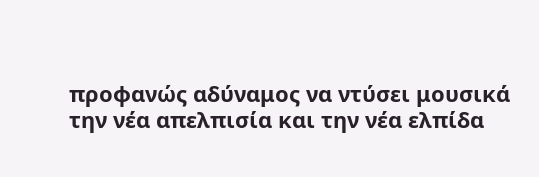προφανώς αδύναμος να ντύσει μουσικά
την νέα απελπισία και την νέα ελπίδα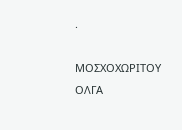.

ΜΟΣΧΟΧΩΡΙΤΟΥ ΟΛΓΑ